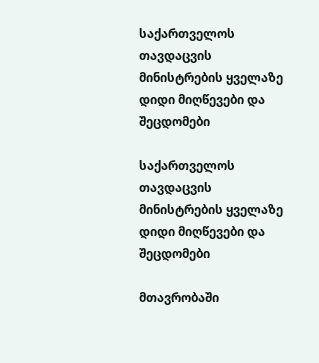საქართველოს თავდაცვის მინისტრების ყველაზე დიდი მიღწევები და შეცდომები

საქართველოს თავდაცვის მინისტრების ყველაზე დიდი მიღწევები და შეცდომები

მთავრობაში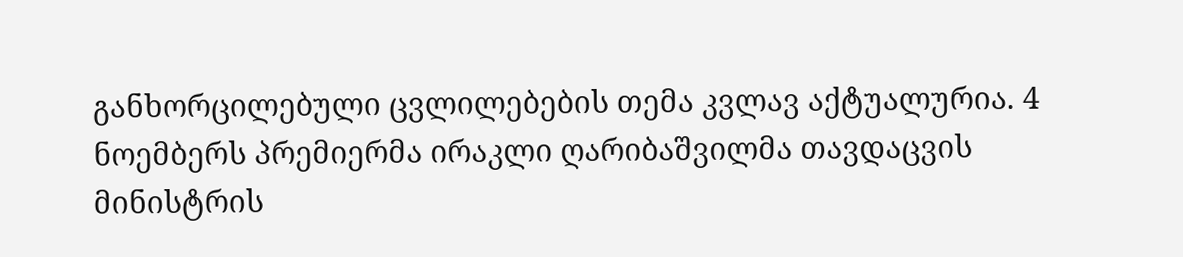განხორცილებული ცვლილებების თემა კვლავ აქტუალურია. 4 ნოემბერს პრემიერმა ირაკლი ღარიბაშვილმა თავდაცვის მინისტრის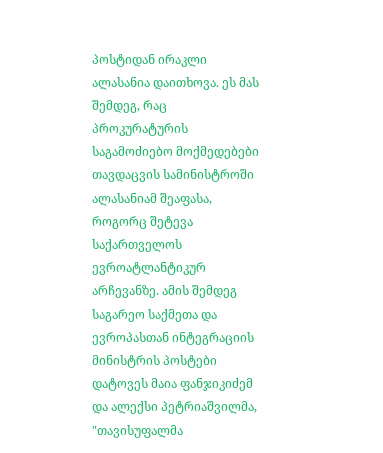პოსტიდან ირაკლი ალასანია დაითხოვა. ეს მას შემდეგ, რაც პროკურატურის საგამოძიებო მოქმედებები თავდაცვის სამინისტროში ალასანიამ შეაფასა, როგორც შეტევა საქართველოს ევროატლანტიკურ არჩევანზე. ამის შემდეგ საგარეო საქმეთა და ევროპასთან ინტეგრაციის მინისტრის პოსტები დატოვეს მაია ფანჯიკიძემ და ალექსი პეტრიაშვილმა, "თავისუფალმა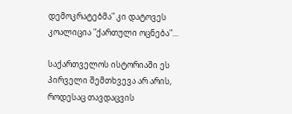დემოკრატებმა" კი დატოვეს კოალიცია "ქართული ოცნება"...

საქართველოს ისტორიაში ეს პირველი შემთხვევა არ არის, როდესაც თავდაცვის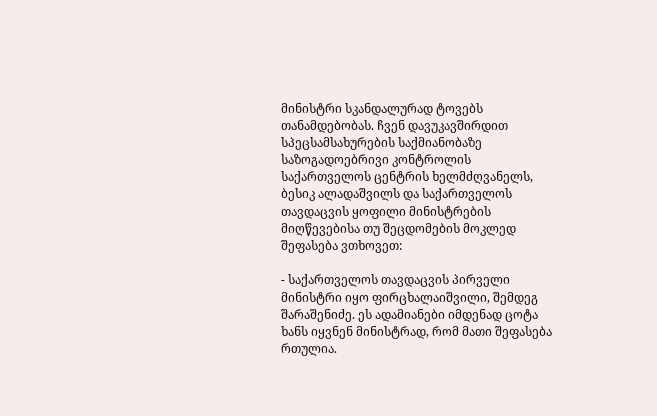მინისტრი სკანდალურად ტოვებს თანამდებობას. ჩვენ დავუკავშირდით სპეცსამსახურების საქმიანობაზე საზოგადოებრივი კონტროლის საქართველოს ცენტრის ხელმძღვანელს, ბესიკ ალადაშვილს და საქართველოს თავდაცვის ყოფილი მინისტრების მიღწევებისა თუ შეცდომების მოკლედ შეფასება ვთხოვეთ:

- საქართველოს თავდაცვის პირველი მინისტრი იყო ფირცხალაიშვილი, შემდეგ შარაშენიძე. ეს ადამიანები იმდენად ცოტა ხანს იყვნენ მინისტრად, რომ მათი შეფასება რთულია.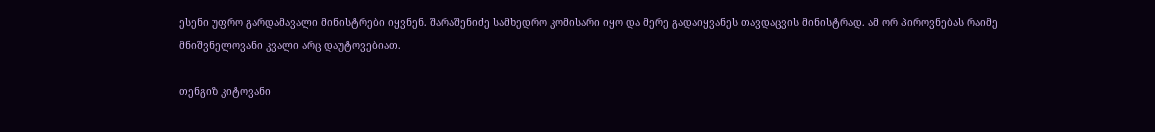ესენი უფრო გარდამავალი მინისტრები იყვნენ. შარაშენიძე სამხედრო კომისარი იყო და მერე გადაიყვანეს თავდაცვის მინისტრად. ამ ორ პიროვნებას რაიმე მნიშვნელოვანი კვალი არც დაუტოვებიათ.

თენგიზ კიტოვანი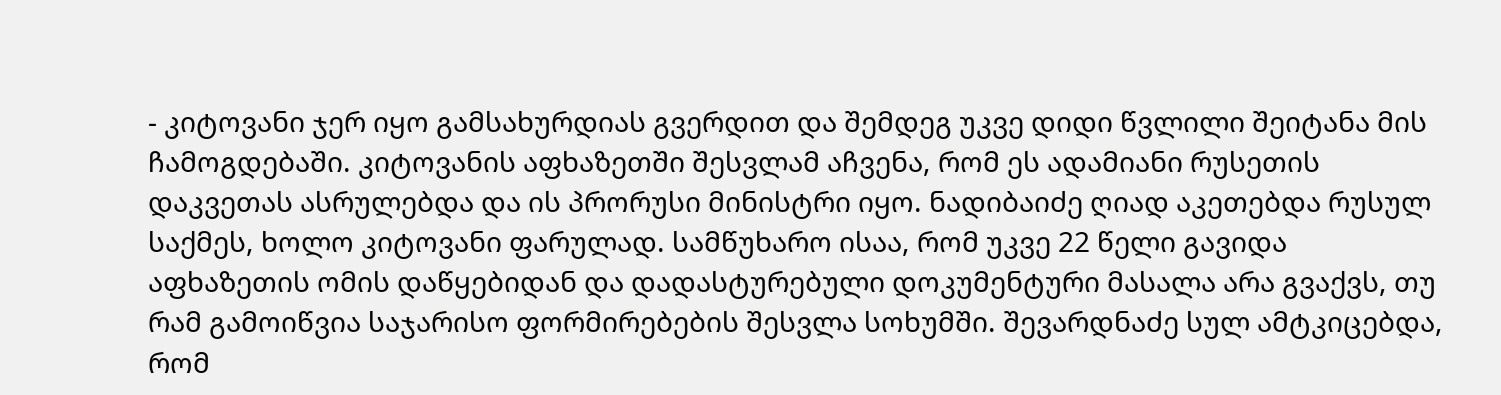- კიტოვანი ჯერ იყო გამსახურდიას გვერდით და შემდეგ უკვე დიდი წვლილი შეიტანა მის ჩამოგდებაში. კიტოვანის აფხაზეთში შესვლამ აჩვენა, რომ ეს ადამიანი რუსეთის დაკვეთას ასრულებდა და ის პრორუსი მინისტრი იყო. ნადიბაიძე ღიად აკეთებდა რუსულ საქმეს, ხოლო კიტოვანი ფარულად. სამწუხარო ისაა, რომ უკვე 22 წელი გავიდა აფხაზეთის ომის დაწყებიდან და დადასტურებული დოკუმენტური მასალა არა გვაქვს, თუ რამ გამოიწვია საჯარისო ფორმირებების შესვლა სოხუმში. შევარდნაძე სულ ამტკიცებდა, რომ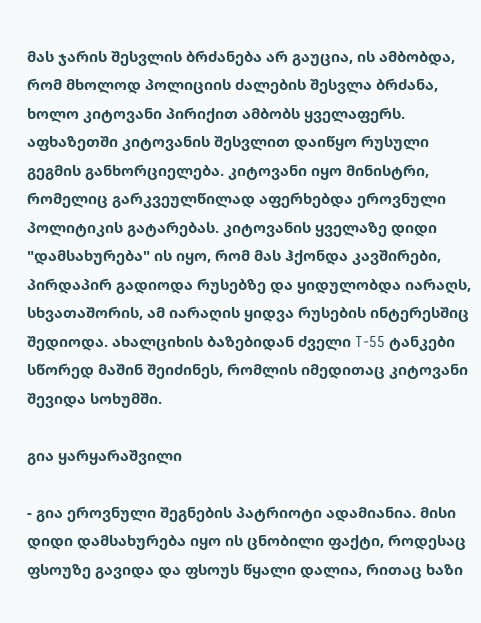მას ჯარის შესვლის ბრძანება არ გაუცია, ის ამბობდა, რომ მხოლოდ პოლიციის ძალების შესვლა ბრძანა, ხოლო კიტოვანი პირიქით ამბობს ყველაფერს. აფხაზეთში კიტოვანის შესვლით დაიწყო რუსული გეგმის განხორციელება. კიტოვანი იყო მინისტრი, რომელიც გარკვეულწილად აფერხებდა ეროვნული პოლიტიკის გატარებას. კიტოვანის ყველაზე დიდი "დამსახურება" ის იყო, რომ მას ჰქონდა კავშირები, პირდაპირ გადიოდა რუსებზე და ყიდულობდა იარაღს, სხვათაშორის, ამ იარაღის ყიდვა რუსების ინტერესშიც შედიოდა. ახალციხის ბაზებიდან ძველი T-55 ტანკები სწორედ მაშინ შეიძინეს, რომლის იმედითაც კიტოვანი შევიდა სოხუმში.

გია ყარყარაშვილი

- გია ეროვნული შეგნების პატრიოტი ადამიანია. მისი დიდი დამსახურება იყო ის ცნობილი ფაქტი, როდესაც ფსოუზე გავიდა და ფსოუს წყალი დალია, რითაც ხაზი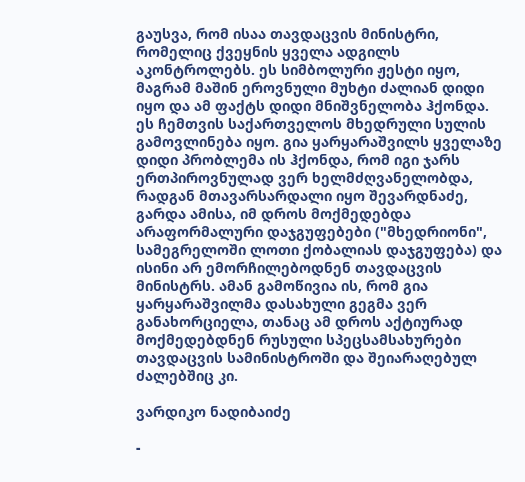გაუსვა, რომ ისაა თავდაცვის მინისტრი, რომელიც ქვეყნის ყველა ადგილს აკონტროლებს. ეს სიმბოლური ჟესტი იყო, მაგრამ მაშინ ეროვნული მუხტი ძალიან დიდი იყო და ამ ფაქტს დიდი მნიშვნელობა ჰქონდა. ეს ჩემთვის საქართველოს მხედრული სულის გამოვლინება იყო. გია ყარყარაშვილს ყველაზე დიდი პრობლემა ის ჰქონდა, რომ იგი ჯარს ერთპიროვნულად ვერ ხელმძღვანელობდა, რადგან მთავარსარდალი იყო შევარდნაძე, გარდა ამისა, იმ დროს მოქმედებდა არაფორმალური დაჯგუფებები ("მხედრიონი", სამეგრელოში ლოთი ქობალიას დაჯგუფება) და ისინი არ ემორჩილებოდნენ თავდაცვის მინისტრს. ამან გამოწივია ის, რომ გია ყარყარაშვილმა დასახული გეგმა ვერ განახორციელა, თანაც ამ დროს აქტიურად მოქმედებდნენ რუსული სპეცსამსახურები თავდაცვის სამინისტროში და შეიარაღებულ ძალებშიც კი.

ვარდიკო ნადიბაიძე

-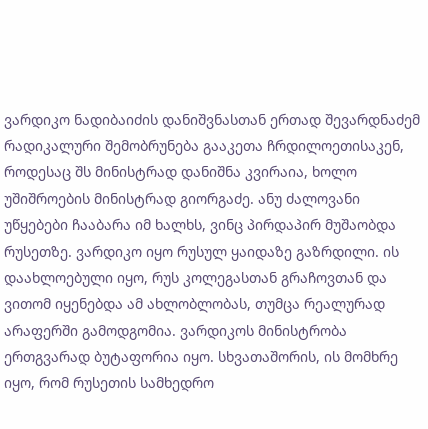ვარდიკო ნადიბაიძის დანიშვნასთან ერთად შევარდნაძემ რადიკალური შემობრუნება გააკეთა ჩრდილოეთისაკენ, როდესაც შს მინისტრად დანიშნა კვირაია, ხოლო უშიშროების მინისტრად გიორგაძე. ანუ ძალოვანი უწყებები ჩააბარა იმ ხალხს, ვინც პირდაპირ მუშაობდა რუსეთზე. ვარდიკო იყო რუსულ ყაიდაზე გაზრდილი. ის დაახლოებული იყო, რუს კოლეგასთან გრაჩოვთან და ვითომ იყენებდა ამ ახლობლობას, თუმცა რეალურად არაფერში გამოდგომია. ვარდიკოს მინისტრობა ერთგვარად ბუტაფორია იყო. სხვათაშორის, ის მომხრე იყო, რომ რუსეთის სამხედრო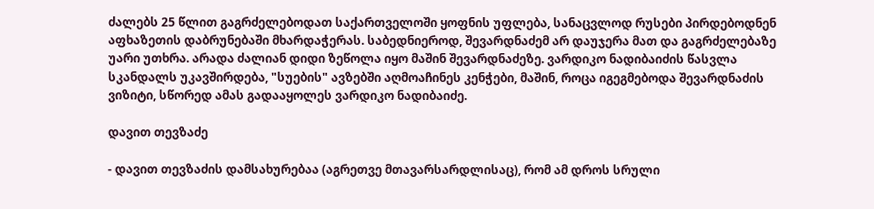ძალებს 25 წლით გაგრძელებოდათ საქართველოში ყოფნის უფლება, სანაცვლოდ რუსები პირდებოდნენ აფხაზეთის დაბრუნებაში მხარდაჭერას. საბედნიეროდ, შევარდნაძემ არ დაუჯერა მათ და გაგრძელებაზე უარი უთხრა. არადა ძალიან დიდი ზეწოლა იყო მაშინ შევარდნაძეზე. ვარდიკო ნადიბაიძის წასვლა სკანდალს უკავშირდება, "სუების" ავზებში აღმოაჩინეს კენჭები, მაშინ, როცა იგეგმებოდა შევარდნაძის ვიზიტი, სწორედ ამას გადააყოლეს ვარდიკო ნადიბაიძე.

დავით თევზაძე

- დავით თევზაძის დამსახურებაა (აგრეთვე მთავარსარდლისაც), რომ ამ დროს სრული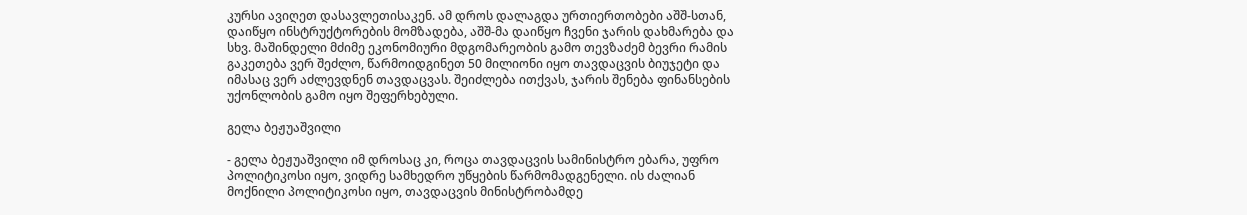კურსი ავიღეთ დასავლეთისაკენ. ამ დროს დალაგდა ურთიერთობები აშშ-სთან, დაიწყო ინსტრუქტორების მომზადება, აშშ-მა დაიწყო ჩვენი ჯარის დახმარება და სხვ. მაშინდელი მძიმე ეკონომიური მდგომარეობის გამო თევზაძემ ბევრი რამის გაკეთება ვერ შეძლო, წარმოიდგინეთ 50 მილიონი იყო თავდაცვის ბიუჯეტი და იმასაც ვერ აძლევდნენ თავდაცვას. შეიძლება ითქვას, ჯარის შენება ფინანსების უქონლობის გამო იყო შეფერხებული.

გელა ბეჟუაშვილი

- გელა ბეჟუაშვილი იმ დროსაც კი, როცა თავდაცვის სამინისტრო ებარა, უფრო პოლიტიკოსი იყო, ვიდრე სამხედრო უწყების წარმომადგენელი. ის ძალიან მოქნილი პოლიტიკოსი იყო, თავდაცვის მინისტრობამდე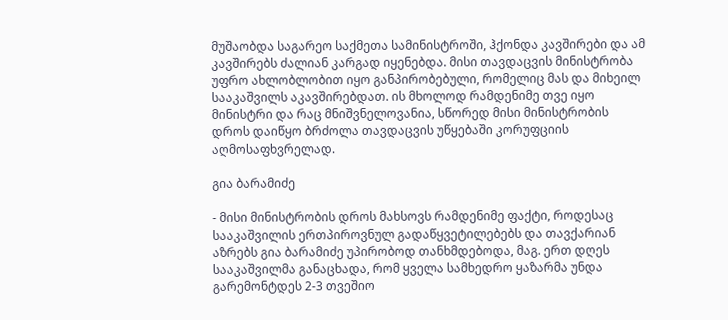მუშაობდა საგარეო საქმეთა სამინისტროში, ჰქონდა კავშირები და ამ კავშირებს ძალიან კარგად იყენებდა. მისი თავდაცვის მინისტრობა უფრო ახლობლობით იყო განპირობებული, რომელიც მას და მიხეილ სააკაშვილს აკავშირებდათ. ის მხოლოდ რამდენიმე თვე იყო მინისტრი და რაც მნიშვნელოვანია, სწორედ მისი მინისტრობის დროს დაიწყო ბრძოლა თავდაცვის უწყებაში კორუფციის აღმოსაფხვრელად.

გია ბარამიძე

- მისი მინისტრობის დროს მახსოვს რამდენიმე ფაქტი, როდესაც სააკაშვილის ერთპიროვნულ გადაწყვეტილებებს და თავქარიან აზრებს გია ბარამიძე უპირობოდ თანხმდებოდა, მაგ. ერთ დღეს სააკაშვილმა განაცხადა, რომ ყველა სამხედრო ყაზარმა უნდა გარემონტდეს 2-3 თვეშიო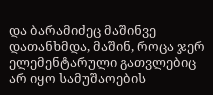და ბარამიძეც მაშინვე დათანხმდა, მაშინ, როცა ჯერ ელემენტარული გათვლებიც არ იყო სამუშაოების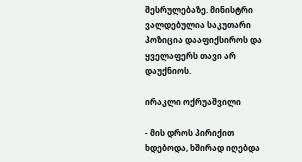შესრულებაზე. მინისტრი ვალდებულია საკუთარი პოზიცია დააფიქსიროს და ყველაფერს თავი არ დაუქნიოს.

ირაკლი ოქრუაშვილი

- მის დროს პირიქით ხდებოდა, ხშირად იღებდა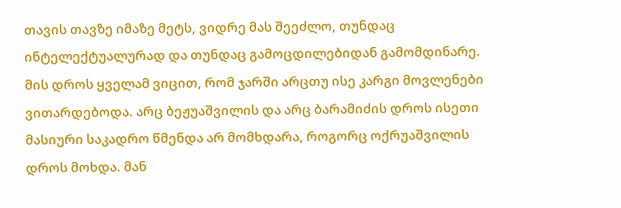თავის თავზე იმაზე მეტს, ვიდრე მას შეეძლო, თუნდაც ინტელექტუალურად და თუნდაც გამოცდილებიდან გამომდინარე. მის დროს ყველამ ვიცით, რომ ჯარში არცთუ ისე კარგი მოვლენები ვითარდებოდა. არც ბეჟუაშვილის და არც ბარამიძის დროს ისეთი მასიური საკადრო წმენდა არ მომხდარა, როგორც ოქრუაშვილის დროს მოხდა. მან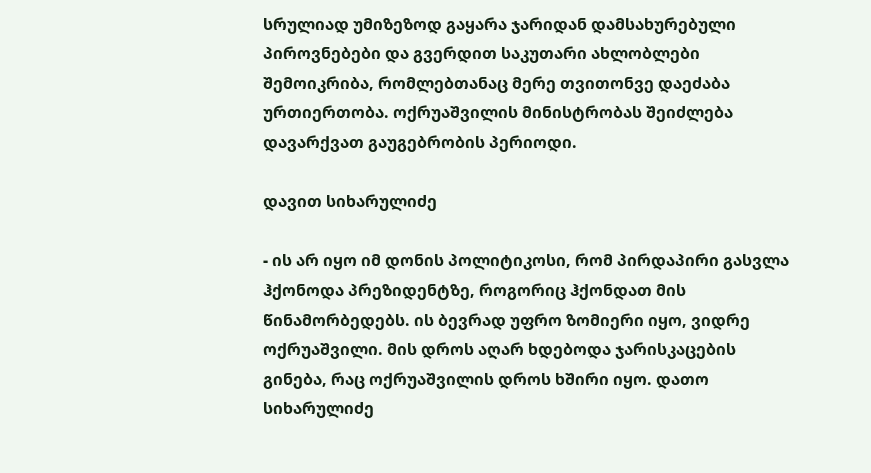სრულიად უმიზეზოდ გაყარა ჯარიდან დამსახურებული პიროვნებები და გვერდით საკუთარი ახლობლები შემოიკრიბა, რომლებთანაც მერე თვითონვე დაეძაბა ურთიერთობა. ოქრუაშვილის მინისტრობას შეიძლება დავარქვათ გაუგებრობის პერიოდი.

დავით სიხარულიძე

- ის არ იყო იმ დონის პოლიტიკოსი, რომ პირდაპირი გასვლა ჰქონოდა პრეზიდენტზე, როგორიც ჰქონდათ მის წინამორბედებს. ის ბევრად უფრო ზომიერი იყო, ვიდრე ოქრუაშვილი. მის დროს აღარ ხდებოდა ჯარისკაცების გინება, რაც ოქრუაშვილის დროს ხშირი იყო. დათო სიხარულიძე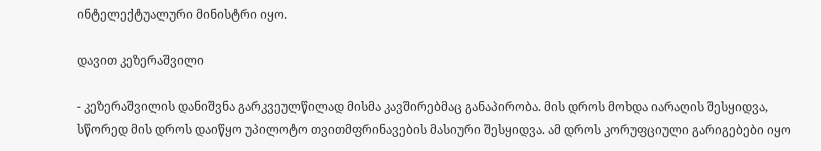ინტელექტუალური მინისტრი იყო.

დავით კეზერაშვილი

- კეზერაშვილის დანიშვნა გარკვეულწილად მისმა კავშირებმაც განაპირობა. მის დროს მოხდა იარაღის შესყიდვა, სწორედ მის დროს დაიწყო უპილოტო თვითმფრინავების მასიური შესყიდვა. ამ დროს კორუფციული გარიგებები იყო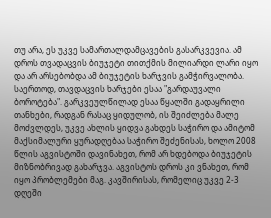თუ არა, ეს უკვე სამართალდამცავების გასარკვევია. ამ დროს თვადაცვის ბიუჯეტი თითქმის მილიარდი ლარი იყო და არ არსებობდა ამ ბიუჯეტის ხარჯვის გამჭირვალობა. საერთოდ, თავდაცვის ხარჯები ესაა "გარდაუვალი ბოროტება". გარკვეულწილად ესაა წყალში გადაყრილი თანხები, რადგან რასაც ყიდულობ, ის შეიძლება მალე მოძვლდეს, უკვე ახლის ყიდვა გახდეს საჭირო და ამიტომ მაქსიმალური ყურადღებაა საჭირო შეძენისას, ხოლო 2008 წლის აგვისტოში დავინახეთ, რომ არ ხდებოდა ბიუჯეტის მიზნობრივად გახარჯვა. აგვისტოს დროს კი ვნახეთ, რომ იყო პრობლემები მაგ. კავშირისას, რომელიც უკვე 2-3 დღეში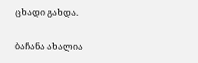ცხადი გახდა.

ბაჩანა ახალია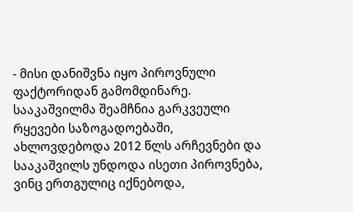- მისი დანიშვნა იყო პიროვნული ფაქტორიდან გამომდინარე. სააკაშვილმა შეამჩნია გარკვეული რყევები საზოგადოებაში, ახლოვდებოდა 2012 წლს არჩევნები და სააკაშვილს უნდოდა ისეთი პიროვნება, ვინც ერთგულიც იქნებოდა,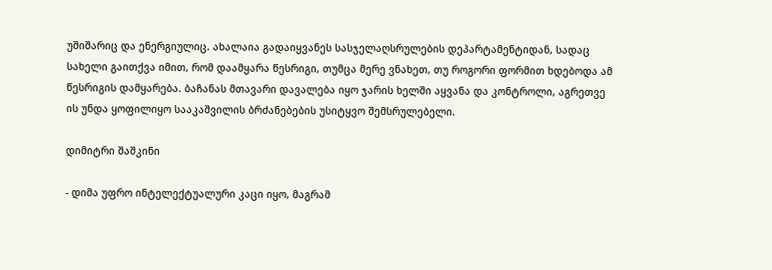უშიშარიც და ენერგიულიც. ახალაია გადაიყვანეს სასჯელაღსრულების დეპარტამენტიდან, სადაც სახელი გაითქვა იმით, რომ დაამყარა წესრიგი, თუმცა მერე ვნახეთ, თუ როგორი ფორმით ხდებოდა ამ წესრიგის დამყარება. ბაჩანას მთავარი დავალება იყო ჯარის ხელში აყვანა და კონტროლი, აგრეთვე ის უნდა ყოფილიყო სააკაშვილის ბრძანებების უსიტყვო შემსრულებელი.

დიმიტრი შაშკინი

- დიმა უფრო ინტელექტუალური კაცი იყო, მაგრამ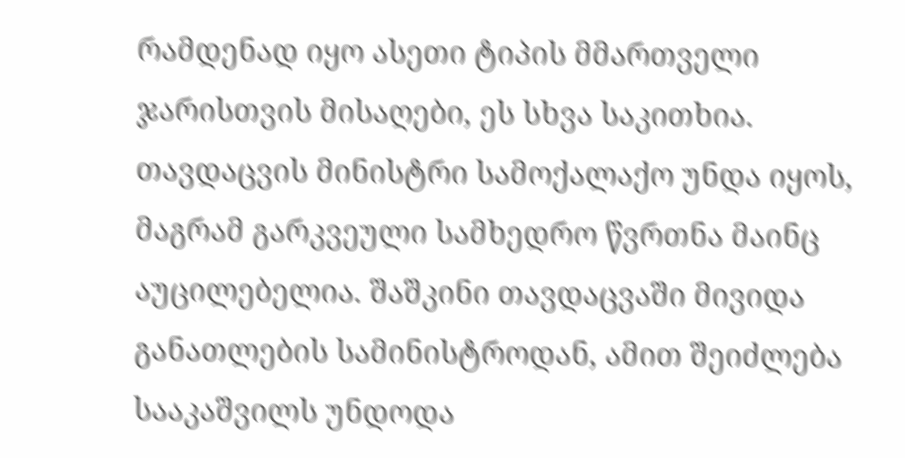რამდენად იყო ასეთი ტიპის მმართველი ჯარისთვის მისაღები, ეს სხვა საკითხია. თავდაცვის მინისტრი სამოქალაქო უნდა იყოს, მაგრამ გარკვეული სამხედრო წვრთნა მაინც აუცილებელია. შაშკინი თავდაცვაში მივიდა განათლების სამინისტროდან, ამით შეიძლება სააკაშვილს უნდოდა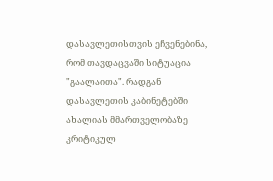დასავლეთისთვის ეჩვენებინა, რომ თავდაცვაში სიტუაცია "გაალაითა". რადგან დასავლეთის კაბინეტებში ახალიას მმართველობაზე კრიტიკულ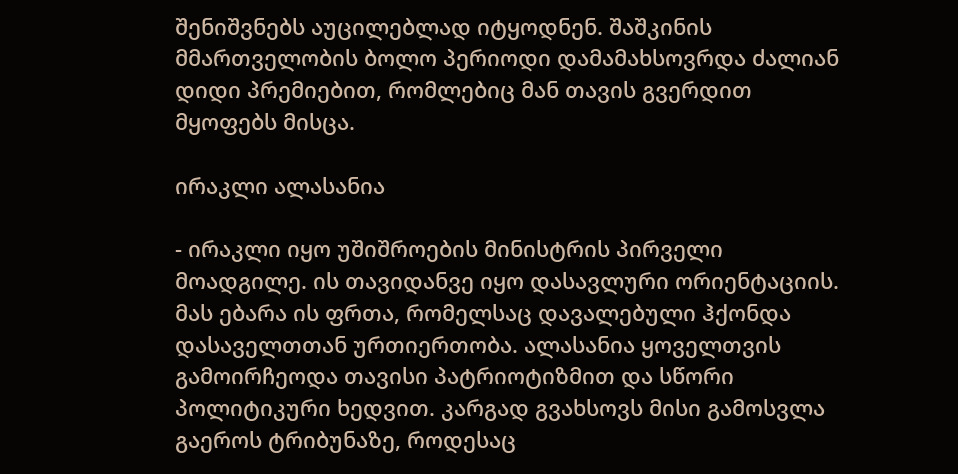შენიშვნებს აუცილებლად იტყოდნენ. შაშკინის მმართველობის ბოლო პერიოდი დამამახსოვრდა ძალიან დიდი პრემიებით, რომლებიც მან თავის გვერდით მყოფებს მისცა.

ირაკლი ალასანია

- ირაკლი იყო უშიშროების მინისტრის პირველი მოადგილე. ის თავიდანვე იყო დასავლური ორიენტაციის. მას ებარა ის ფრთა, რომელსაც დავალებული ჰქონდა დასაველთთან ურთიერთობა. ალასანია ყოველთვის გამოირჩეოდა თავისი პატრიოტიზმით და სწორი პოლიტიკური ხედვით. კარგად გვახსოვს მისი გამოსვლა გაეროს ტრიბუნაზე, როდესაც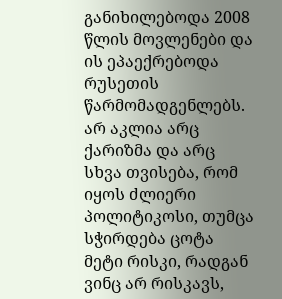განიხილებოდა 2008 წლის მოვლენები და ის ეპაექრებოდა რუსეთის წარმომადგენლებს. არ აკლია არც ქარიზმა და არც სხვა თვისება, რომ იყოს ძლიერი პოლიტიკოსი, თუმცა სჭირდება ცოტა მეტი რისკი, რადგან ვინც არ რისკავს,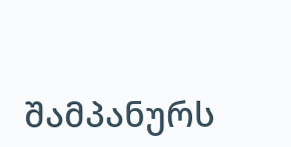შამპანურს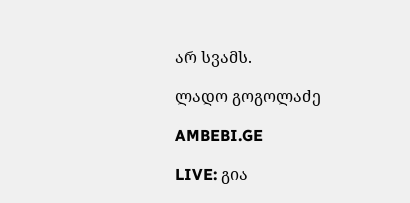არ სვამს.

ლადო გოგოლაძე

AMBEBI.GE

LIVE: გია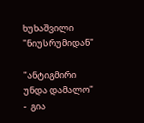ხუხაშვილი "ნიუსრუმიდან"

"ანტიგმირი უნდა დამალო" -  გია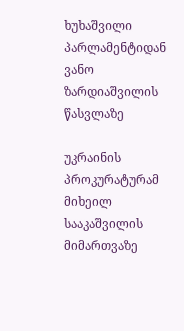ხუხაშვილი  პარლამენტიდან ვანო ზარდიაშვილის წასვლაზე

უკრაინის პროკურატურამ მიხეილ სააკაშვილის მიმართვაზე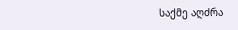საქმე აღძრა